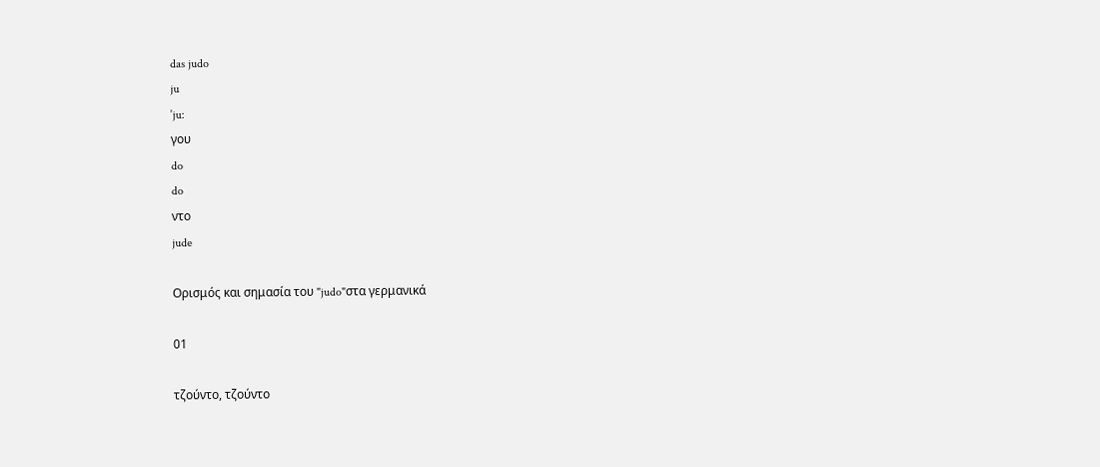das judo
ju
ˈju:
γου
do
do
ντο
jude

Ορισμός και σημασία του "judo"στα γερμανικά

01

τζούντο, τζούντο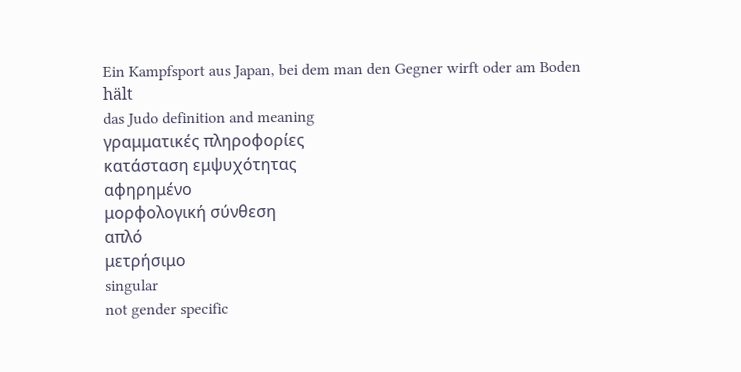Ein Kampfsport aus Japan, bei dem man den Gegner wirft oder am Boden hält
das Judo definition and meaning
γραμματικές πληροφορίες
κατάσταση εμψυχότητας
αφηρημένο
μορφολογική σύνθεση
απλό
μετρήσιμο
singular
not gender specific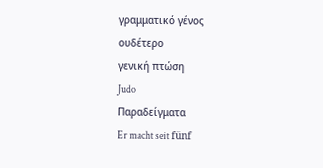γραμματικό γένος
ουδέτερο
γενική πτώση
Judo
Παραδείγματα
Er macht seit fünf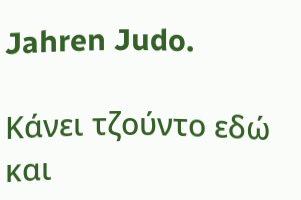Jahren Judo.

Κάνει τζούντο εδώ και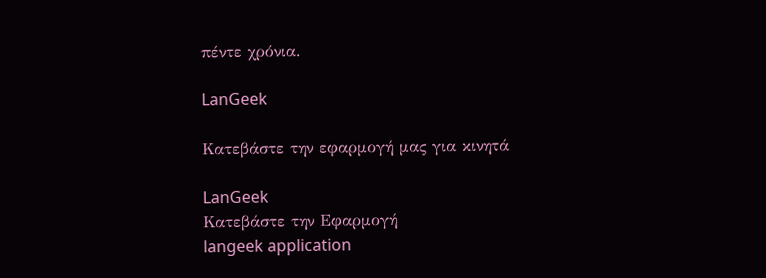πέντε χρόνια.

LanGeek

Κατεβάστε την εφαρμογή μας για κινητά

LanGeek
Κατεβάστε την Εφαρμογή
langeek application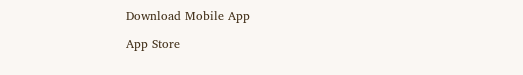Download Mobile App

App Store